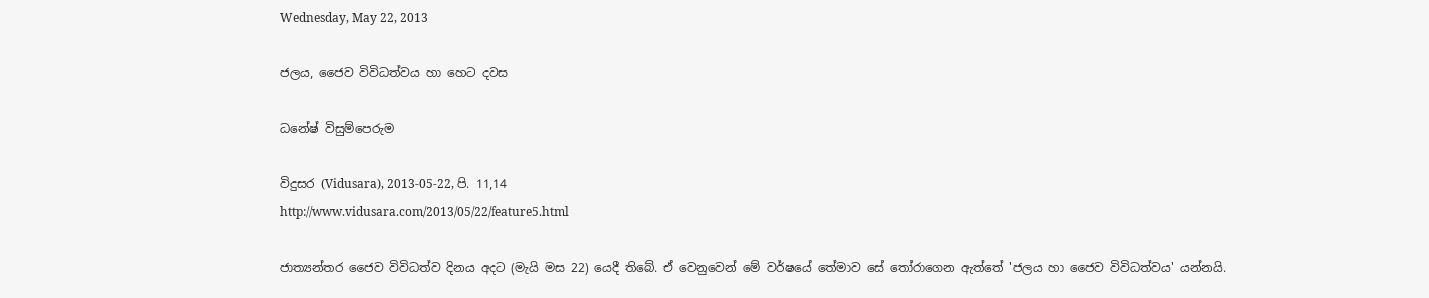Wednesday, May 22, 2013

ජලය, ජෛව විවිධත්වය හා හෙට දවස

ධනේෂ් විසුම්පෙරුම

විදුසර (Vidusara), 2013-05-22, පි. 11,14
http://www.vidusara.com/2013/05/22/feature5.html

ජාත්‍යන්තර ජෛව විවිධත්ව දිනය අදට (මැයි මස 22) යෙදී තිබේ. ඒ වෙනුවෙන් මේ වර්ෂයේ තේමාව සේ තෝරාගෙන ඇත්තේ 'ජලය හා ජෛව විවිධත්වය' යන්නයි.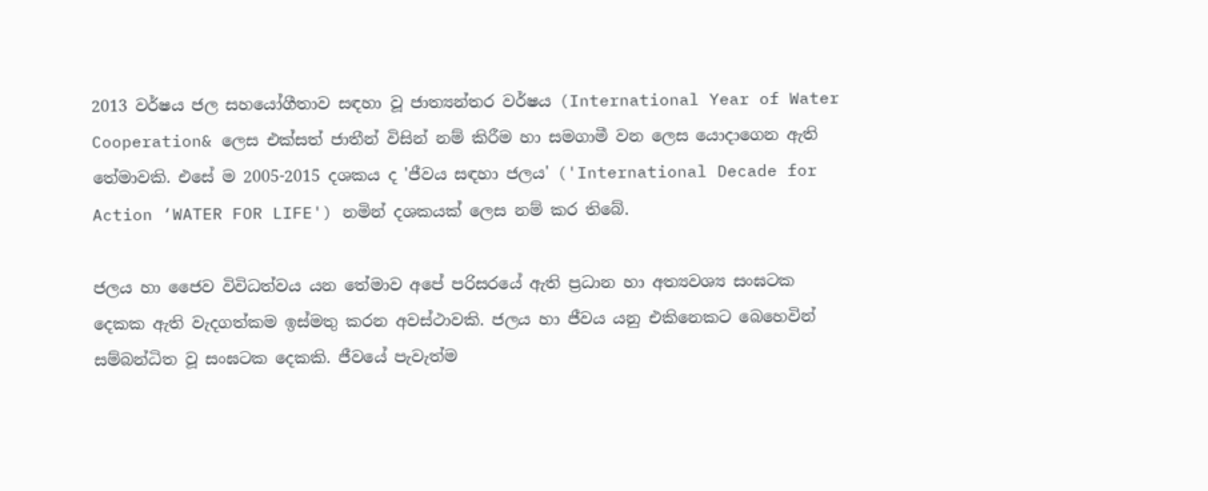2013 වර්ෂය ජල සහයෝගීතාව සඳහා වූ ජාත්‍යන්තර වර්ෂය (International Year of Water Cooperation& ලෙස එක්‌සත් ජාතීන් විසින් නම් කිරීම හා සමගාමී වන ලෙස යොදාගෙන ඇති තේමාවකි. එසේ ම 2005-2015 දශකය ද 'ජීවය සඳහා ජලය' ('International Decade for Action ‘WATER FOR LIFE') නමින් දශකයක්‌ ලෙස නම් කර තිබේ.

ජලය හා ජෛව විවිධත්වය යන තේමාව අපේ පරිසරයේ ඇති ප්‍රධාන හා අත්‍යවශ්‍ය සංඝටක දෙකක ඇති වැදගත්කම ඉස්‌මතු කරන අවස්‌ථාවකි. ජලය හා ජීවය යනු එකිනෙකට බෙහෙවින් සම්බන්ධිත වූ සංඝටක දෙකකි. ජීවයේ පැවැත්ම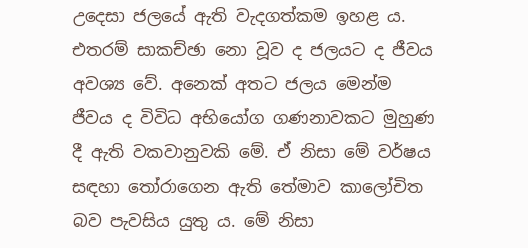උදෙසා ජලයේ ඇති වැදගත්කම ඉහළ ය. එතරම් සාකච්ඡා නො වූව ද ජලයට ද ජීවය අවශ්‍ය වේ. අනෙක්‌ අතට ජලය මෙන්ම ජීවය ද විවිධ අභියෝග ගණනාවකට මුහුණ දී ඇති වකවානුවකි මේ. ඒ නිසා මේ වර්ෂය සඳහා තෝරාගෙන ඇති තේමාව කාලෝචිත බව පැවසිය යුතු ය. මේ නිසා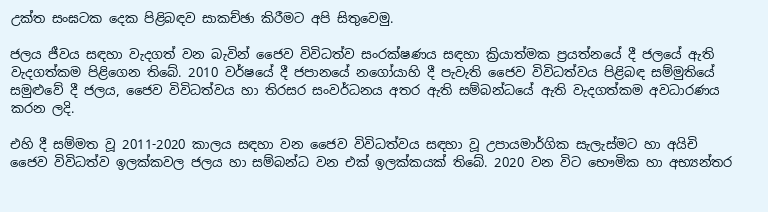උක්‌ත සංඝටක දෙක පිළිබඳව සාකච්ඡා කිරීමට අපි සිතුවෙමු.

ජලය ජීවය සඳහා වැදගත් වන බැවින් ජෛව විවිධත්ව සංරක්‌ෂණය සඳහා ක්‍රියාත්මක ප්‍රයත්නයේ දී ජලයේ ඇති වැදගත්කම පිළිගෙන තිබේ. 2010 වර්ෂයේ දී ජපානයේ නගෝයාහි දී පැවැති ජෛව විවිධත්වය පිළිබඳ සම්මුතියේ සමුළුවේ දී ජලය, ජෛව විවිධත්වය හා තිරසර සංවර්ධනය අතර ඇති සම්බන්ධයේ ඇති වැදගත්කම අවධාරණය කරන ලදි.

එහි දී සම්මත වූ 2011-2020 කාලය සඳහා වන ජෛව විවිධත්වය සඳහා වූ උපායමාර්ගික සැලැස්‌මට හා අයිචි ජෛව විවිධත්ව ඉලක්‌කවල ජලය හා සම්බන්ධ වන එක්‌ ඉලක්‌කයක්‌ තිබේ. 2020 වන විට භෞමික හා අභ්‍යන්තර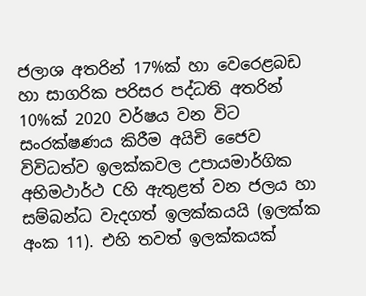ජලාශ අතරින් 17%ක්‌ හා වෙරෙළබඩ හා සාගරික පරිසර පද්ධති අතරින් 10%ක්‌ 2020 වර්ෂය වන විට සංරක්‌ෂණය කිරීම අයිචි ජෛව විවිධත්ව ඉලක්‌කවල උපායමාර්ගික අභිමථාර්ථ Cහි ඇතුළත් වන ජලය හා සම්බන්ධ වැදගත් ඉලක්‌කයයි (ඉලක්‌ක අංක 11). එහි තවත් ඉලක්‌කයක්‌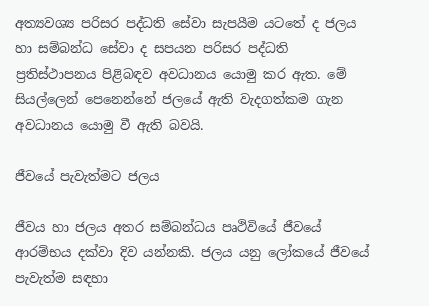අත්‍යවශ්‍ය පරිසර පද්ධති සේවා සැපයීම යටතේ ද ජලය හා සම්බන්ධ සේවා ද සපයන පරිසර පද්ධති ප්‍රතිස්‌ථාපනය පිළිබඳව අවධානය යොමු කර ඇත. මේ සියල්ලෙන් පෙනෙන්නේ ජලයේ ඇති වැදගත්කම ගැන අවධානය යොමු වී ඇති බවයි.

ජීවයේ පැවැත්මට ජලය

ජීවය හා ජලය අතර සම්බන්ධය පෘථිවියේ ජීවයේ ආරම්භය දක්‌වා දිව යන්නකි. ජලය යනු ලෝකයේ ජීවයේ පැවැත්ම සඳහා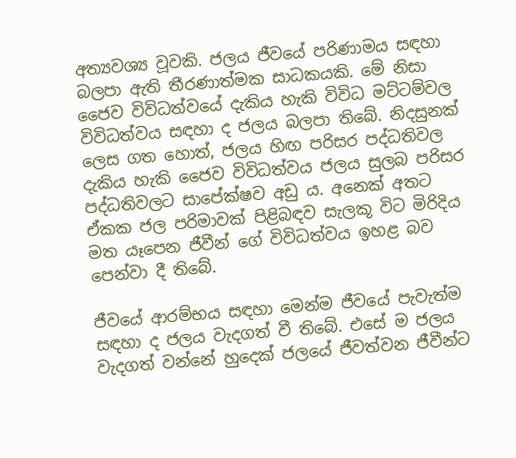අත්‍යවශ්‍ය වූවකි. ජලය ජීවයේ පරිණාමය සඳහා බලපා ඇති තීරණාත්මක සාධකයකි. මේ නිසා ජෛව විවිධත්වයේ දැකිය හැකි විවිධ මට්‌ටම්වල විවිධත්වය සඳහා ද ජලය බලපා තිබේ. නිදසුනක්‌ ලෙස ගත හොත්, ජලය හිඟ පරිසර පද්ධතිවල දැකිය හැකි ජෛව විවිධත්වය ජලය සුලබ පරිසර පද්ධතිවලට සාපේක්‌ෂව අඩු ය. අනෙක්‌ අතට ඒකක ජල පරිමාවක්‌ පිළිබඳව සැලකූ විට මිරිදිය මත යෑපෙන ජීවීන් ගේ විවිධත්වය ඉහළ බව පෙන්වා දී තිබේ.

ජීවයේ ආරම්භය සඳහා මෙන්ම ජීවයේ පැවැත්ම සඳහා ද ජලය වැදගත් වී තිබේ. එසේ ම ජලය වැදගත් වන්නේ හුදෙක්‌ ජලයේ ජීවත්වන ජීවීන්ට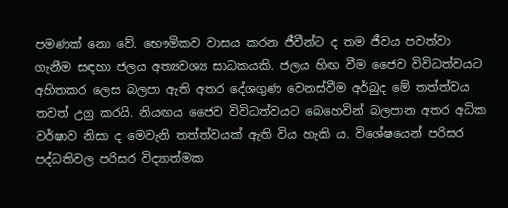පමණක්‌ නො වේ. භෞමිකව වාසය කරන ජීවීන්ට ද තම ජීවය පවත්වා ගැනීම සඳහා ජලය අත්‍යවශ්‍ය සාධකයකි. ජලය හිඟ වීම ජෛව විවිධත්වයට අහිතකර ලෙස බලපා ඇති අතර දේශගුණ වෙනස්‌වීම අර්බුද මේ තත්ත්වය තවත් උග්‍ර කරයි. නියඟය ජෛව විවිධත්වයට බෙහෙවින් බලපාන අතර අධික වර්ෂාව නිසා ද මෙවැනි තත්ත්වයක්‌ ඇති විය හැකි ය. විශේෂයෙන් පරිසර පද්ධතිවල පරිසර විද්‍යාත්මක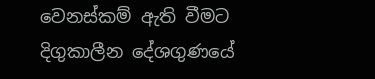වෙනස්‌කම් ඇති වීමට දිගුකාලීන දේශගුණයේ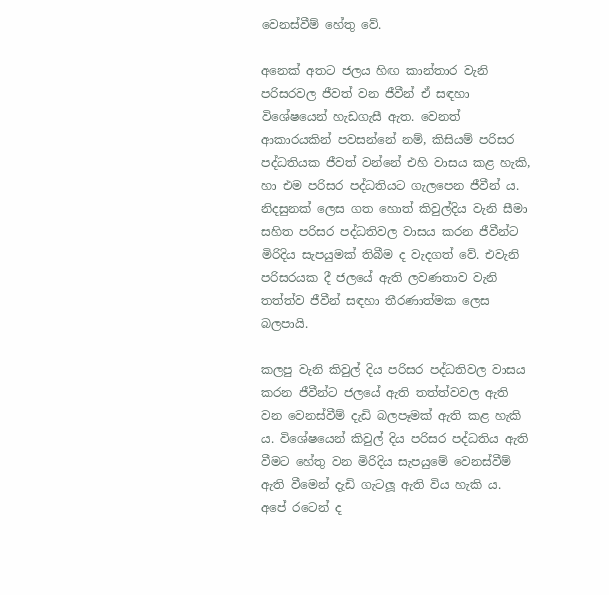වෙනස්‌වීම් හේතු වේ.

අනෙක්‌ අතට ජලය හිඟ කාන්තාර වැනි පරිසරවල ජීවත් වන ජීවීන් ඒ සඳහා විශේෂයෙන් හැඩගැසී ඇත. වෙනත් ආකාරයකින් පවසන්නේ නම්, කිසියම් පරිසර පද්ධතියක ජීවත් වන්නේ එහි වාසය කළ හැකි, හා එම පරිසර පද්ධතියට ගැලපෙන ජීවීන් ය. නිදසුනක්‌ ලෙස ගත හොත් කිවුල්දිය වැනි සීමා සහිත පරිසර පද්ධතිවල වාසය කරන ජීවීන්ට මිරිදිය සැපයුමක්‌ තිබීම ද වැදගත් වේ. එවැනි පරිසරයක දී ජලයේ ඇති ලවණතාව වැනි තත්ත්ව ජීවීන් සඳහා තීරණාත්මක ලෙස බලපායි.

කලපු වැනි කිවුල් දිය පරිසර පද්ධතිවල වාසය කරන ජීවීන්ට ජලයේ ඇති තත්ත්වවල ඇති වන වෙනස්‌වීම් දැඩි බලපෑමක්‌ ඇති කළ හැකි ය. විශේෂයෙන් කිවුල් දිය පරිසර පද්ධතිය ඇති වීමට හේතු වන මිරිදිය සැපයුමේ වෙනස්‌වීම් ඇති වීමෙන් දැඩි ගැටලූ ඇති විය හැකි ය. අපේ රටෙන් ද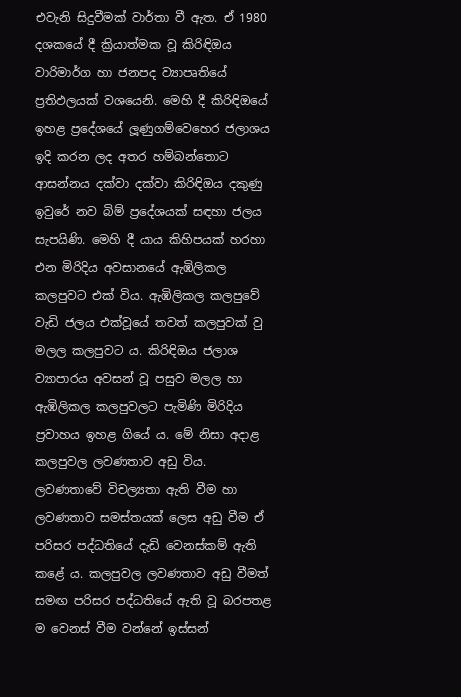එවැනි සිදුවීමක්‌ වාර්තා වී ඇත. ඒ 1980 දශකයේ දී ක්‍රියාත්මක වූ කිරිඳිඔය වාරිමාර්ග හා ජනපද ව්‍යාපෘතියේ ප්‍රතිඵලයක්‌ වශයෙනි. මෙහි දී කිරිඳිඔයේ ඉහළ ප්‍රදේශයේ ලූණුගම්වෙහෙර ජලාශය ඉදි කරන ලද අතර හම්බන්තොට ආසන්නය දක්‌වා දක්‌වා කිරිඳිඔය දකුණු ඉවුරේ නව බිම් ප්‍රදේශයක්‌ සඳහා ජලය සැපයිණි. මෙහි දී යාය කිහිපයක්‌ හරහා එන මිරිදිය අවසානයේ ඇඹිලිකල කලපුවට එක්‌ විය. ඇඹිලිකල කලපුවේ වැඩි ජලය එක්‌වූයේ තවත් කලපුවක්‌ වු මලල කලපුවට ය. කිරිඳිඔය ජලාශ ව්‍යාපාරය අවසන් වූ පසුව මලල හා ඇඹිලිකල කලපුවලට පැමිණි මිරිදිය ප්‍රවාහය ඉහළ ගියේ ය. මේ නිසා අදාළ කලපුවල ලවණතාව අඩු විය. ලවණතාවේ විචල්‍යතා ඇති වීම හා ලවණතාව සමස්‌තයක්‌ ලෙස අඩු වීම ඒ පරිසර පද්ධතියේ දැඩි වෙනස්‌කම් ඇති කළේ ය. කලපුවල ලවණතාව අඩු වීමත් සමඟ පරිසර පද්ධතියේ ඇති වූ බරපතළ ම වෙනස්‌ වීම වන්නේ ඉස්‌සන්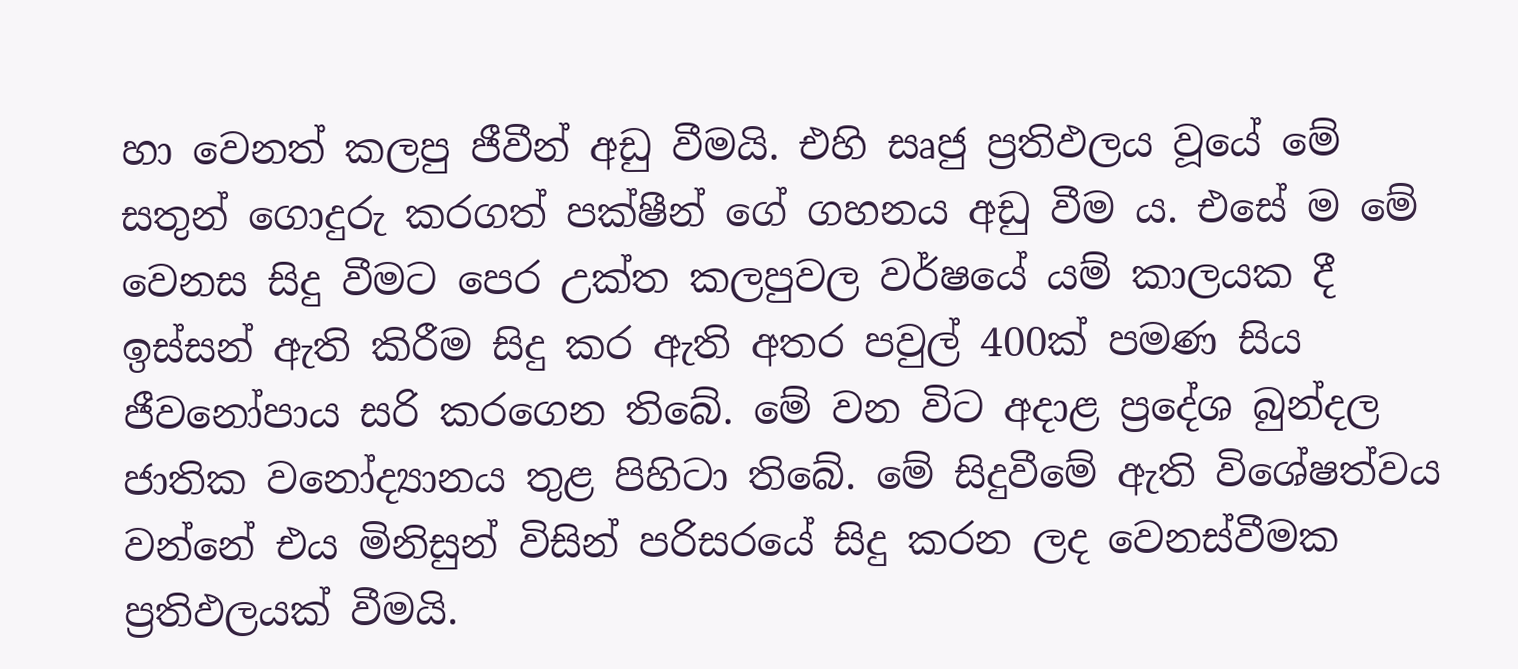හා වෙනත් කලපු ජීවීන් අඩු වීමයි. එහි සෘජු ප්‍රතිඵලය වූයේ මේ සතුන් ගොදුරු කරගත් පක්‌ෂීන් ගේ ගහනය අඩු වීම ය. එසේ ම මේ වෙනස සිදු වීමට පෙර උක්‌ත කලපුවල වර්ෂයේ යම් කාලයක දී ඉස්‌සන් ඇති කිරීම සිදු කර ඇති අතර පවුල් 400ක්‌ පමණ සිය ජීවනෝපාය සරි කරගෙන තිබේ. මේ වන විට අදාළ ප්‍රදේශ බුන්දල ජාතික වනෝද්‍යානය තුළ පිහිටා තිබේ. මේ සිදුවීමේ ඇති විශේෂත්වය වන්නේ එය මිනිසුන් විසින් පරිසරයේ සිදු කරන ලද වෙනස්‌වීමක ප්‍රතිඵලයක්‌ වීමයි.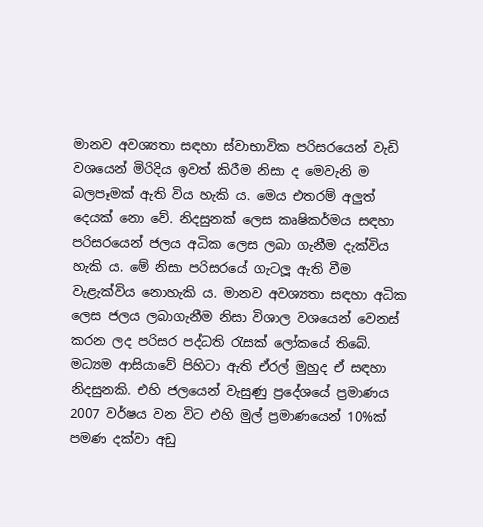මානව අවශ්‍යතා සඳහා ස්‌වාභාවික පරිසරයෙන් වැඩි වශයෙන් මිරිදිය ඉවත් කිරීම නිසා ද මෙවැනි ම බලපෑමක්‌ ඇති විය හැකි ය. මෙය එතරම් අලුත් දෙයක්‌ නො වේ. නිදසුනක්‌ ලෙස කෘෂිකර්මය සඳහා පරිසරයෙන් ජලය අධික ලෙස ලබා ගැනීම දැක්‌විය හැකි ය. මේ නිසා පරිසරයේ ගැටලූ ඇති වීම වැළැක්‌විය නොහැකි ය. මානව අවශ්‍යතා සඳහා අධික ලෙස ජලය ලබාගැනීම නිසා විශාල වශයෙන් වෙනස්‌ කරන ලද පරිසර පද්ධති රැසක්‌ ලෝකයේ තිබේ. මධ්‍යම ආසියාවේ පිහිටා ඇති ඒරල් මුහුද ඒ සඳහා නිදසුනකි. එහි ජලයෙන් වැසුණු ප්‍රදේශයේ ප්‍රමාණය 2007 වර්ෂය වන විට එහි මුල් ප්‍රමාණයෙන් 10%ක්‌ පමණ දක්‌වා අඩු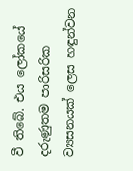වී තිබේ. එය ලෝකයේ දරුණුතම පාරිසරික ව්‍යසනයක්‌ ලෙස හඳුන්වන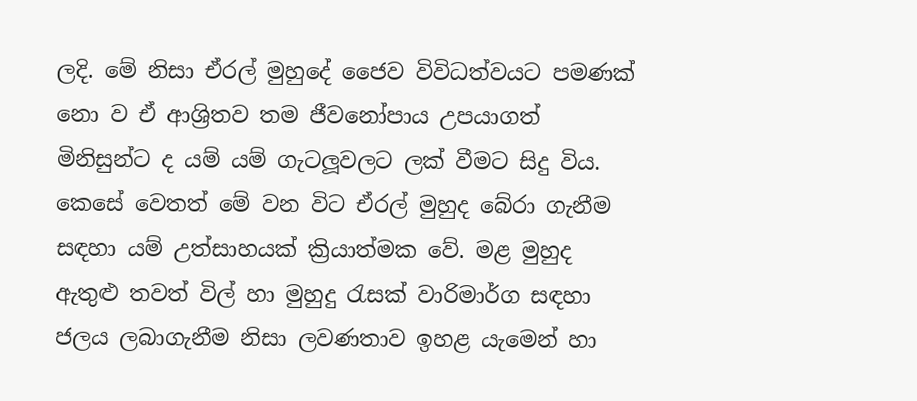ලදි. මේ නිසා ඒරල් මුහුදේ ජෛව විවිධත්වයට පමණක්‌ නො ව ඒ ආශ්‍රිතව තම ජීවනෝපාය උපයාගත් මිනිසුන්ට ද යම් යම් ගැටලූවලට ලක්‌ වීමට සිදු විය. කෙසේ වෙතත් මේ වන විට ඒරල් මුහුද බේරා ගැනීම සඳහා යම් උත්සාහයක්‌ ක්‍රියාත්මක වේ. මළ මුහුද ඇතුළු තවත් විල් හා මුහුදු රැසක්‌ වාරිමාර්ග සඳහා ජලය ලබාගැනීම නිසා ලවණතාව ඉහළ යැමෙන් හා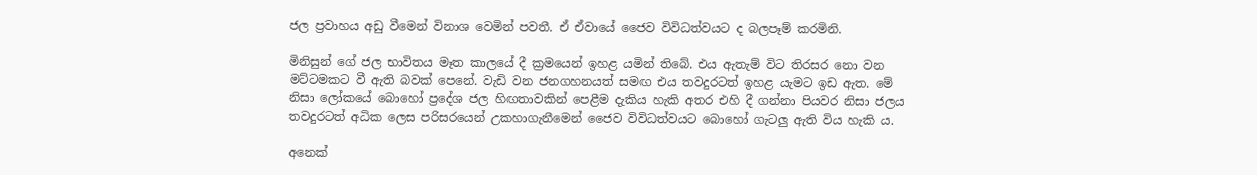ජල ප්‍රවාහය අඩු වීමෙන් විනාශ වෙමින් පවතී. ඒ ඒවායේ ජෛව විවිධත්වයට ද බලපෑම් කරමිනි.

මිනිසුන් ගේ ජල භාවිතය මෑත කාලයේ දී ක්‍රමයෙන් ඉහළ යමින් තිබේ. එය ඇතැම් විට තිරසර නො වන මට්‌ටමකට වී ඇති බවක්‌ පෙනේ. වැඩි වන ජනගහනයත් සමඟ එය තවදුරටත් ඉහළ යැමට ඉඩ ඇත. මේ නිසා ලෝකයේ බොහෝ ප්‍රදේශ ජල හිඟතාවකින් පෙළීම දැකිය හැකි අතර එහි දී ගන්නා පියවර නිසා ජලය තවදුරටත් අධික ලෙස පරිසරයෙන් උකහාගැනීමෙන් ජෛව විවිධත්වයට බොහෝ ගැටලු ඇති විය හැකි ය.

අනෙක්‌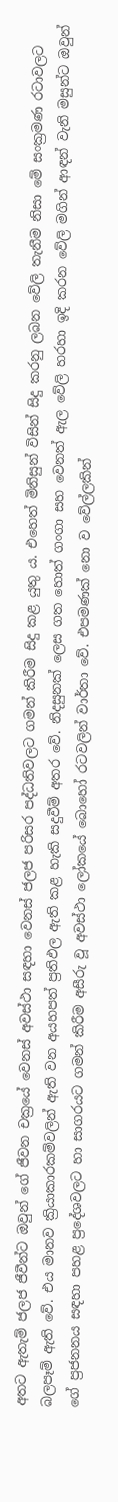අතට ඇතැම් ජලජ ජීවීන්ට ඔවුන් ගේ ජීවන චක්‍රයේ වෙනස්‌ අවස්‌ථා සඳහා වෙනස්‌ ජලජ පරිසර පද්ධතිවලට ගමන් කිරීම සිදු කළ යුතු ය. එහෙත් මිනිසුන් විසින් සිදු කරනු ලබන වේලි තැනීම නිසා මේ සංක්‍රමණ රටාවලට බලපෑම් ඇති වේ. එය මානව ක්‍රියාකාරකම්වලින් ඇති වන අයහපත් ප්‍රතිඵල ඇති කළ හැකි සදුවීම් අතර වේ. නිදසුනක්‌ ලෙස ගත හොත් ගංගා සහ වෙනත් ඇල වේලි හරහා ඉදි කරන වේලි මගින් ආඳන් වැනි මසුන්ට ඔවුන් ගේ ප්‍රජනනය සඳහා පහළ ප්‍රදේශවලට හා සාගරයට ගමන් කිරීම අසීරු වූ අවස්‌ථා ලෝකයේ බොහෝ රටවලින් වාර්තා වේ. එපමණක්‌ නො ව වේල්ලකින්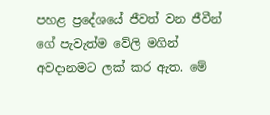පහළ ප්‍රදේශයේ ජීවත් වන ජීවීන් ගේ පැවැත්ම වේලි මගින් අවදානමට ලක්‌ කර ඇත. මේ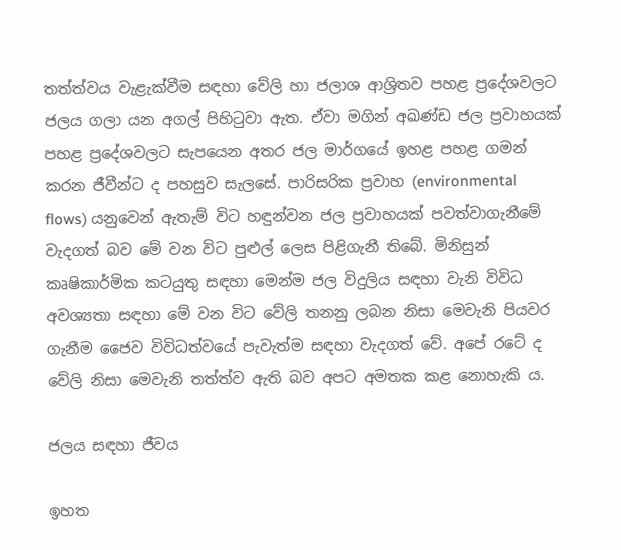තත්ත්වය වැළැක්‌වීම සඳහා වේලි හා ජලාශ ආශ්‍රිතව පහළ ප්‍රදේශවලට ජලය ගලා යන අගල් පිහිටුවා ඇත. ඒවා මගින් අඛණ්‌ඩ ජල ප්‍රවාහයක්‌ පහළ ප්‍රදේශවලට සැපයෙන අතර ජල මාර්ගයේ ඉහළ පහළ ගමන් කරන ජීවීන්ට ද පහසුව සැලසේ. පාරිසරික ප්‍රවාහ (environmental flows) යනුවෙන් ඇතැම් විට හඳුන්වන ජල ප්‍රවාහයක්‌ පවත්වාගැනීමේ වැදගත් බව මේ වන විට පුළුල් ලෙස පිළිගැනී තිබේ. මිනිසුන් කෘෂිකාර්මික කටයුතු සඳහා මෙන්ම ජල විදුලිය සඳහා වැනි විවිධ අවශ්‍යතා සඳහා මේ වන විට වේලි තනනු ලබන නිසා මෙවැනි පියවර ගැනීම ජෛව විවිධත්වයේ පැවැත්ම සඳහා වැදගත් වේ. අපේ රටේ ද වේලි නිසා මෙවැනි තත්ත්ව ඇති බව අපට අමතක කළ නොහැකි ය.

ජලය සඳහා ජීවය

ඉහත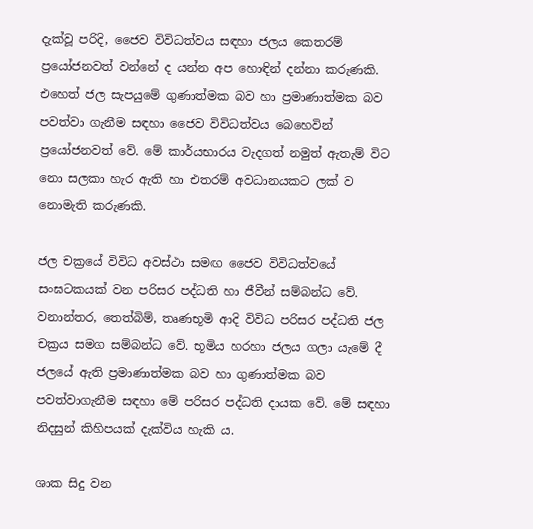දැක්‌වූ පරිදි, ජෛව විවිධත්වය සඳහා ජලය කෙතරම් ප්‍රයෝජනවත් වන්නේ ද යන්න අප හොඳින් දන්නා කරුණකි. එහෙත් ජල සැපයුමේ ගුණාත්මක බව හා ප්‍රමාණාත්මක බව පවත්වා ගැනීම සඳහා ජෛව විවිධත්වය බෙහෙවින් ප්‍රයෝජනවත් වේ. මේ කාර්යභාරය වැදගත් නමුත් ඇතැම් විට නො සලකා හැර ඇති හා එතරම් අවධානයකට ලක්‌ ව නොමැති කරුණකි.

ජල චක්‍රයේ විවිධ අවස්‌ථා සමඟ ජෛව විවිධත්වයේ සංඝටකයක්‌ වන පරිසර පද්ධති හා ජීවීන් සම්බන්ධ වේ. වනාන්තර, තෙත්බිම්, තෘණභූමි ආදි විවිධ පරිසර පද්ධති ජල චක්‍රය සමග සම්බන්ධ වේ. භූමිය හරහා ජලය ගලා යැමේ දී ජලයේ ඇති ප්‍රමාණාත්මක බව හා ගුණාත්මක බව පවත්වාගැනීම සඳහා මේ පරිසර පද්ධති දායක වේ. මේ සඳහා නිදසුන් කිහිපයක්‌ දැක්‌විය හැකි ය.

ශාක සිදු වන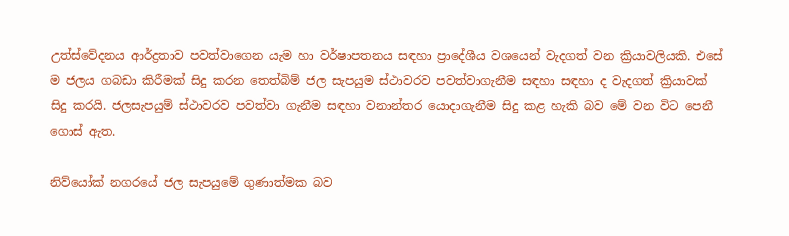උත්ස්‌වේදනය ආර්ද්‍රතාව පවත්වාගෙන යැම හා වර්ෂාපතනය සඳහා ප්‍රාදේශීය වශයෙන් වැදගත් වන ක්‍රියාවලියකි. එසේ ම ජලය ගබඩා කිරීමක්‌ සිදු කරන තෙත්බිම් ජල සැපයුම ස්‌ථාවරව පවත්වාගැනීම සඳහා සඳහා ද වැදගත් ක්‍රියාවක්‌ සිදු කරයි. ජලසැපයුම් ස්‌ථාවරව පවත්වා ගැනීම සඳහා වනාන්තර යොදාගැනීම සිදු කළ හැකි බව මේ වන විට පෙනී ගොස්‌ ඇත.

නිව්යෝක්‌ නගරයේ ජල සැපයුමේ ගුණාත්මක බව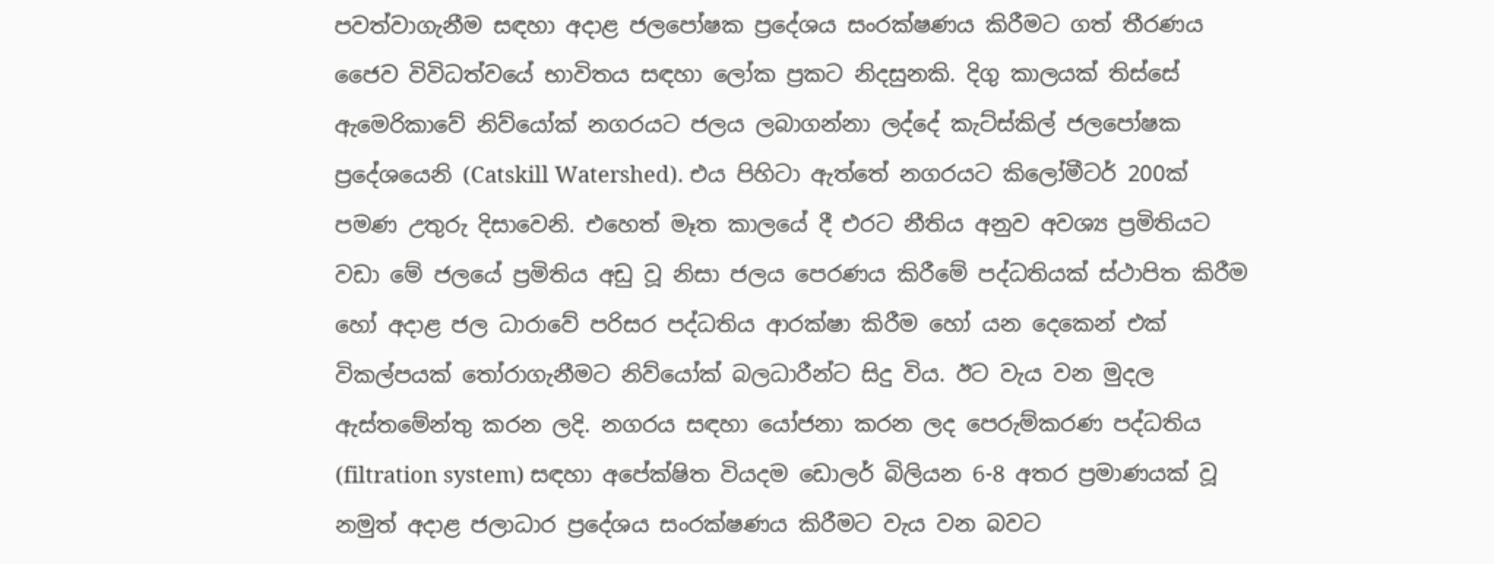පවත්වාගැනීම සඳහා අදාළ ජලපෝෂක ප්‍රදේශය සංරක්‌ෂණය කිරීමට ගත් තීරණය ජෛව විවිධත්වයේ භාවිතය සඳහා ලෝක ප්‍රකට නිදසුනකි. දිගු කාලයක්‌ තිස්‌සේ ඇමෙරිකාවේ නිව්යෝක්‌ නගරයට ජලය ලබාගන්නා ලද්දේ කැට්‌ස්‌කිල් ජලපෝෂක ප්‍රදේශයෙනි (Catskill Watershed). එය පිහිටා ඇත්තේ නගරයට කිලෝමීටර් 200ක්‌ පමණ උතුරු දිසාවෙනි. එහෙත් මෑත කාලයේ දී එරට නීතිය අනුව අවශ්‍ය ප්‍රමිතියට වඩා මේ ජලයේ ප්‍රමිතිය අඩු වූ නිසා ජලය පෙරණය කිරීමේ පද්ධතියක්‌ ස්‌ථාපිත කිරීම හෝ අදාළ ජල ධාරාවේ පරිසර පද්ධතිය ආරක්‌ෂා කිරීම හෝ යන දෙකෙන් එක්‌ විකල්පයක්‌ තෝරාගැනීමට නිව්යෝක්‌ බලධාරීන්ට සිදු විය. ඊට වැය වන මුදල ඇස්‌තමේන්තු කරන ලදි. නගරය සඳහා යෝජනා කරන ලද පෙරුම්කරණ පද්ධතිය (filtration system) සඳහා අපේක්‌ෂිත වියදම ඩොලර් බිලියන 6-8 අතර ප්‍රමාණයක්‌ වූ නමුත් අදාළ ජලාධාර ප්‍රදේශය සංරක්‌ෂණය කිරීමට වැය වන බවට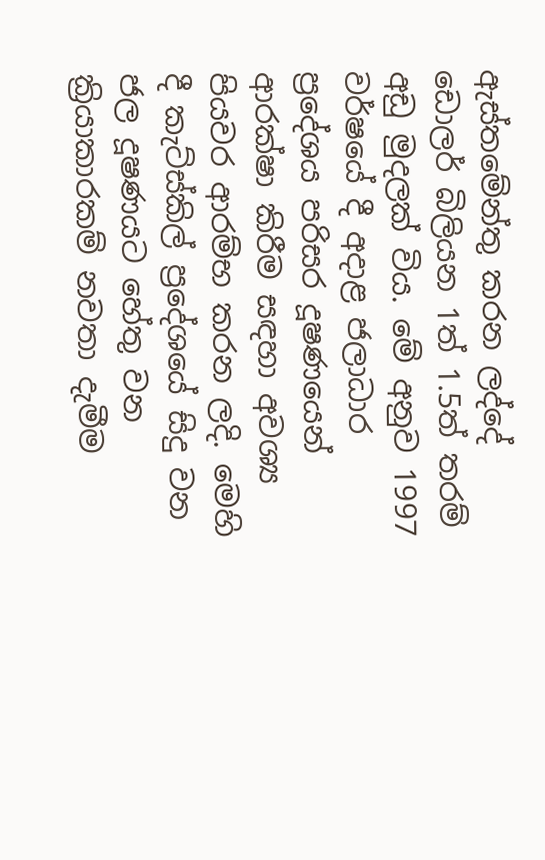ඇස්‌තමේන්තු කරන ලද්දේ ඩොලර් බිලියන 1ත් 1.5ත් තරම් අඩු මුදලක්‌ විය. මේ අනුව 1997 වර්ෂයේ දී අදාළ ජලාධාර ප්‍රදේශය පරිසර දූෂණයෙන් ආරක්‌ෂා කිරීම සඳහා අවශ්‍ය පියවර ආරම්භ කරන ලදි. මෙහි දී කැට්‌ස්‌කිල් ප්‍රදේශයේ සිදු වන ජල දූෂණයට හේතු වන ක්‍රියාකාරකම් නවතා දැමීම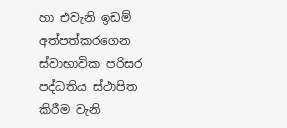හා එවැනි ඉඩම් අත්පත්කරගෙන ස්‌වාභාවික පරිසර පද්ධතිය ස්‌ථාපිත කිරීම වැනි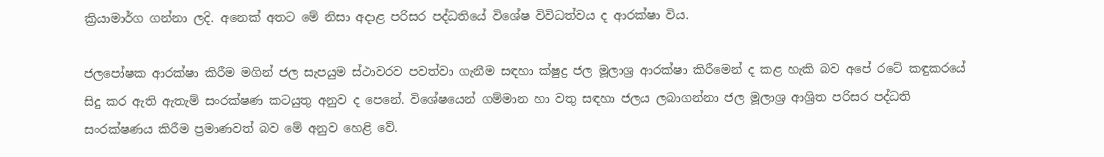ක්‍රියාමාර්ග ගන්නා ලදි. අනෙක්‌ අතට මේ නිසා අදාළ පරිසර පද්ධතියේ විශේෂ විවිධත්වය ද ආරක්‌ෂා විය.

ජලපෝෂක ආරක්‌ෂා කිරීම මගින් ජල සැපයුම ස්‌ථාවරව පවත්වා ගැනීම සඳහා ක්‌ෂුද්‍ර ජල මූලාශ්‍ර ආරක්‌ෂා කිරීමෙන් ද කළ හැකි බව අපේ රටේ කඳුකරයේ සිදු කර ඇති ඇතැම් සංරක්‌ෂණ කටයුතු අනුව ද පෙනේ. විශේෂයෙන් ගම්මාන හා වතු සඳහා ජලය ලබාගන්නා ජල මූලාශ්‍ර ආශ්‍රිත පරිසර පද්ධති සංරක්‌ෂණය කිරීම ප්‍රමාණවත් බව මේ අනුව හෙළි වේ.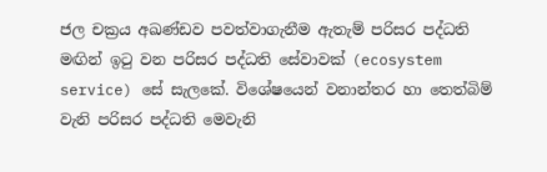ජල චක්‍රය අඛණ්‌ඩව පවත්වාගැනීම ඇතැම් පරිසර පද්ධති මඟින් ඉටු වන පරිසර පද්ධති සේවාවක්‌ (ecosystem service) සේ සැලකේ. විශේෂයෙන් වනාන්තර හා තෙත්බිම් වැනි පරිසර පද්ධති මෙවැනි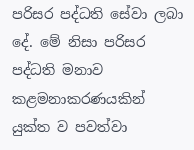පරිසර පද්ධති සේවා ලබා දේ. මේ නිසා පරිසර පද්ධති මනාව කළමනාකරණයකින් යුක්‌ත ව පවත්වා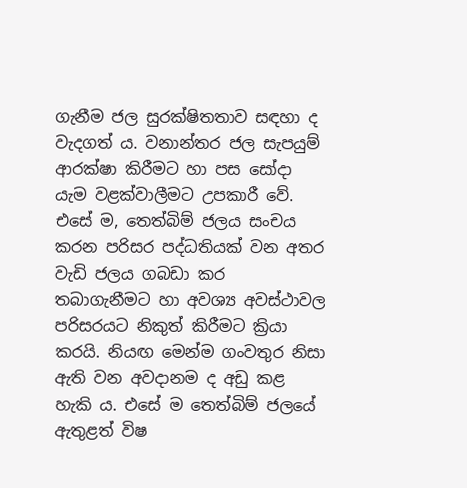ගැනීම ජල සුරක්‌ෂිතතාව සඳහා ද වැදගත් ය. වනාන්තර ජල සැපයුම් ආරක්‌ෂා කිරීමට හා පස සෝදා යැම වළක්‌වාලීමට උපකාරී වේ. එසේ ම, තෙත්බිම් ජලය සංචය කරන පරිසර පද්ධතියක්‌ වන අතර වැඩි ජලය ගබඩා කර තබාගැනීමට හා අවශ්‍ය අවස්‌ථාවල පරිසරයට නිකුත් කිරීමට ක්‍රියා කරයි. නියඟ මෙන්ම ගංවතුර නිසා ඇති වන අවදානම ද අඩු කළ හැකි ය. එසේ ම තෙත්බිම් ජලයේ ඇතුළත් විෂ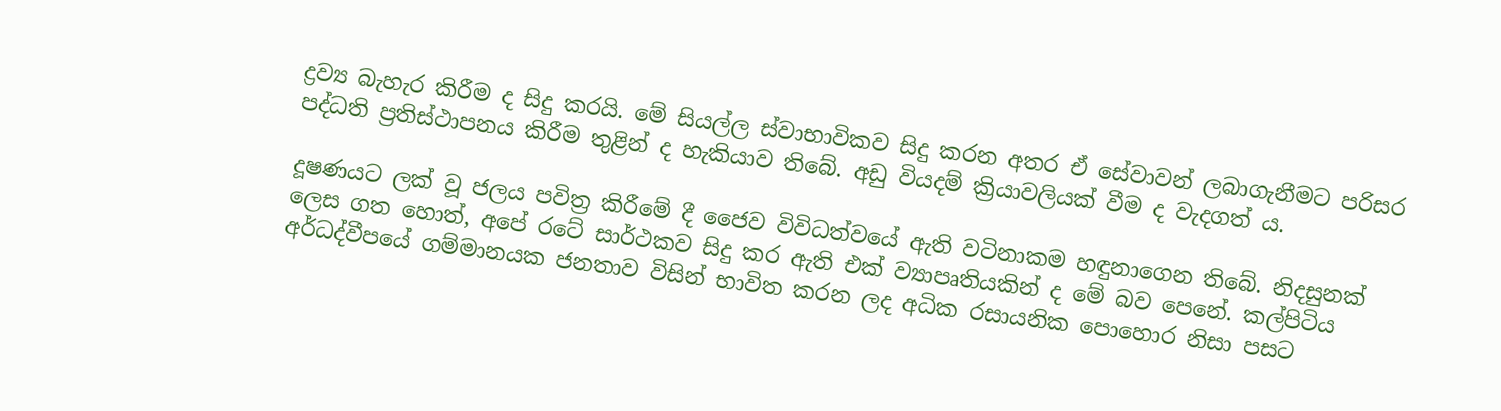ද්‍රව්‍ය බැහැර කිරීම ද සිදු කරයි. මේ සියල්ල ස්‌වාභාවිකව සිදු කරන අතර ඒ සේවාවන් ලබාගැනීමට පරිසර පද්ධති ප්‍රතිස්‌ථාපනය කිරීම තුළින් ද හැකියාව තිබේ. අඩු වියදම් ක්‍රියාවලියක්‌ වීම ද වැදගත් ය.

දූෂණයට ලක්‌ වූ ජලය පවිත්‍ර කිරීමේ දී ජෛව විවිධත්වයේ ඇති වටිනාකම හඳුනාගෙන තිබේ. නිදසුනක්‌ ලෙස ගත හොත්, අපේ රටේ සාර්ථකව සිදු කර ඇති එක්‌ ව්‍යාපෘතියකින් ද මේ බව පෙනේ. කල්පිටිය අර්ධද්වීපයේ ගම්මානයක ජනතාව විසින් භාවිත කරන ලද අධික රසායනික පොහොර නිසා පසට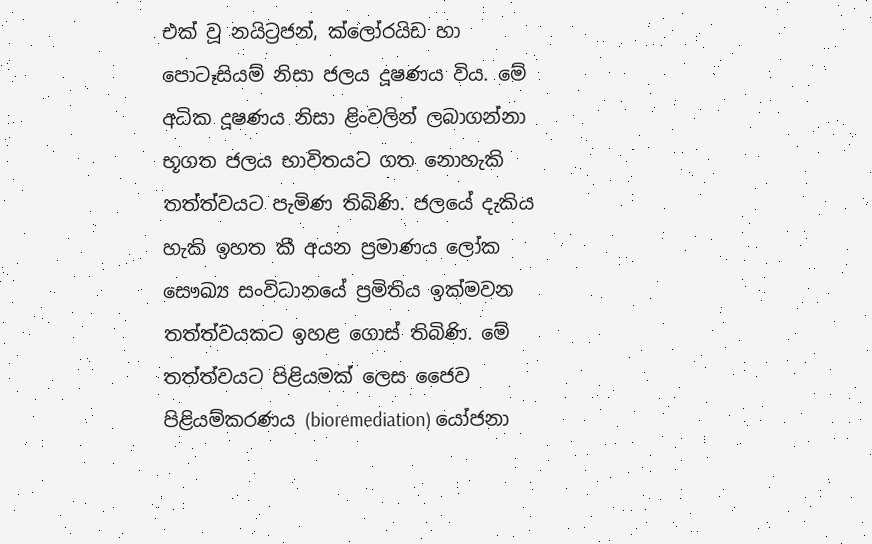එක්‌ වූ නයිට්‍රජන්, ක්‌ලෝරයිඩ හා පොටෑසියම් නිසා ජලය දූෂණය විය. මේ අධික දූෂණය නිසා ළිංවලින් ලබාගන්නා භූගත ජලය භාවිතයට ගත නොහැකි තත්ත්වයට පැමිණ තිබිණි. ජලයේ දැකිය හැකි ඉහත කී අයන ප්‍රමාණය ලෝක සෞඛ්‍ය සංවිධානයේ ප්‍රමිතිය ඉක්‌මවන තත්ත්වයකට ඉහළ ගොස්‌ තිබිණි. මේ තත්ත්වයට පිළියමක්‌ ලෙස ජෛව පිළියම්කරණය (bioremediation) යෝජනා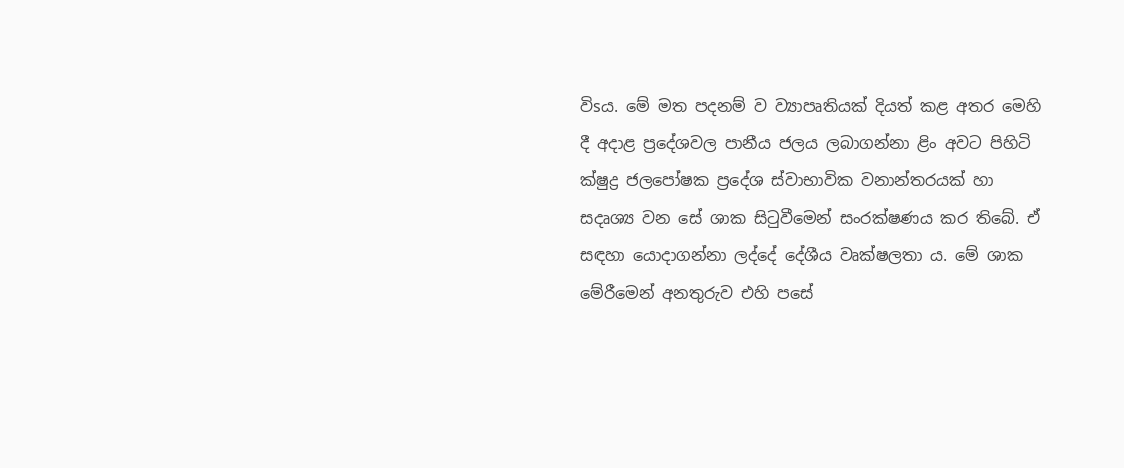විsය. මේ මත පදනම් ව ව්‍යාපෘතියක්‌ දියත් කළ අතර මෙහි දී අදාළ ප්‍රදේශවල පානීය ජලය ලබාගන්නා ළිං අවට පිහිටි ක්‌ෂුද්‍ර ජලපෝෂක ප්‍රදේශ ස්‌වාභාවික වනාන්තරයක්‌ හා සදෘශ්‍ය වන සේ ශාක සිටුවීමෙන් සංරක්‌ෂණය කර තිබේ. ඒ සඳහා යොදාගන්නා ලද්දේ දේශීය වෘක්ෂලතා ය. මේ ශාක මේරීමෙන් අනතුරුව එහි පසේ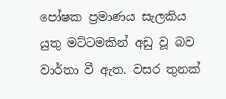පෝෂක ප්‍රමාණය සැලකිය යුතු මට්‌ටමකින් අඩු වූ බව වාර්තා වී ඇත. වසර තුනක්‌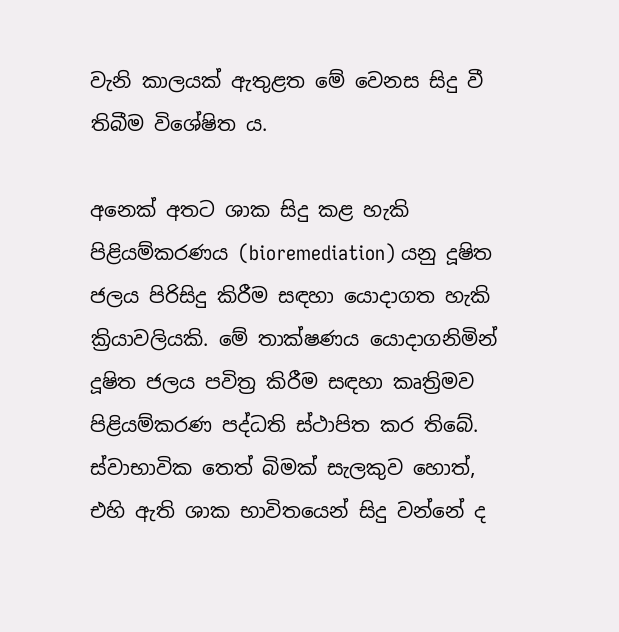වැනි කාලයක්‌ ඇතුළත මේ වෙනස සිදු වී තිබීම විශේෂිත ය.

අනෙක්‌ අතට ශාක සිදු කළ හැකි පිළියම්කරණය (bioremediation) යනු දූෂිත ජලය පිරිසිදු කිරීම සඳහා යොදාගත හැකි ක්‍රියාවලියකි. මේ තාක්‌ෂණය යොදාගනිමින් දූෂිත ජලය පවිත්‍ර කිරීම සඳහා කෘත්‍රිමව පිළියම්කරණ පද්ධති ස්‌ථාපිත කර තිබේ. ස්‌වාභාවික තෙත් බිමක්‌ සැලකුව හොත්, එහි ඇති ශාක භාවිතයෙන් සිදු වන්නේ ද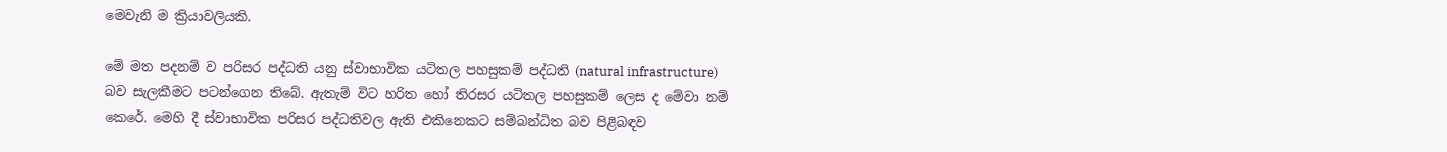මෙවැනි ම ක්‍රියාවලියකි.

මේ මත පදනම් ව පරිසර පද්ධති යනු ස්‌වාභාවික යටිතල පහසුකම් පද්ධති (natural infrastructure) බව සැලකීමට පටන්ගෙන තිබේ. ඇතැම් විට හරිත හෝ තිරසර යටිතල පහසුකම් ලෙස ද මේවා නම් කෙරේ. මෙහි දී ස්‌වාභාවික පරිසර පද්ධතිවල ඇති එකිනෙකට සම්බන්ධිත බව පිළිබඳව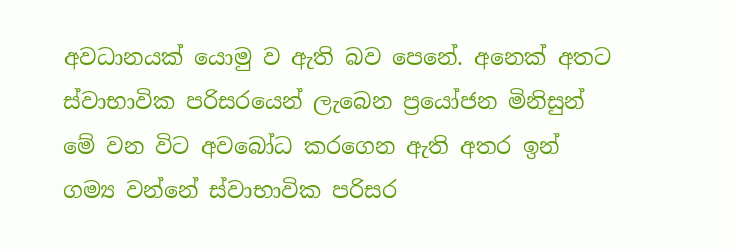අවධානයක්‌ යොමු ව ඇති බව පෙනේ. අනෙක්‌ අතට ස්‌වාභාවික පරිසරයෙන් ලැබෙන ප්‍රයෝජන මිනිසුන් මේ වන විට අවබෝධ කරගෙන ඇති අතර ඉන් ගම්‍ය වන්නේ ස්‌වාභාවික පරිසර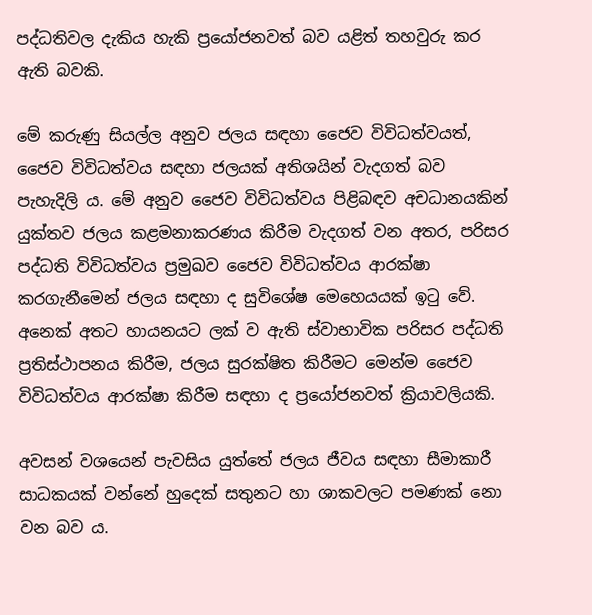පද්ධතිවල දැකිය හැකි ප්‍රයෝජනවත් බව යළිත් තහවුරු කර ඇති බවකි.

මේ කරුණු සියල්ල අනුව ජලය සඳහා ජෛව විවිධත්වයත්, ජෛව විවිධත්වය සඳහා ජලයක්‌ අතිශයින් වැදගත් බව පැහැදිලි ය. මේ අනුව ජෛව විවිධත්වය පිළිබඳව අචධානයකින් යුක්‌තව ජලය කළමනාකරණය කිරීම වැදගත් වන අතර, පරිසර පද්ධති විවිධත්වය ප්‍රමුඛව ජෛව විවිධත්වය ආරක්‌ෂා කරගැනීමෙන් ජලය සඳහා ද සුවිශේෂ මෙහෙයයක්‌ ඉටු වේ. අනෙක්‌ අතට හායනයට ලක්‌ ව ඇති ස්‌වාභාවික පරිසර පද්ධති ප්‍රතිස්‌ථාපනය කිරීම, ජලය සුරක්‌ෂිත කිරීමට මෙන්ම ජෛව විවිධත්වය ආරක්‌ෂා කිරීම සඳහා ද ප්‍රයෝජනවත් ක්‍රියාවලියකි.

අවසන් වශයෙන් පැවසිය යුත්තේ ජලය ජීවය සඳහා සීමාකාරී සාධකයක්‌ වන්නේ හුදෙක්‌ සතුනට හා ශාකවලට පමණක්‌ නො වන බව ය.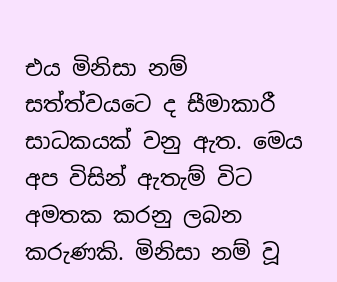එය මිනිසා නම් සත්ත්වයටෙ ද සීමාකාරී සාධකයක්‌ වනු ඇත. මෙය අප විසින් ඇතැම් විට අමතක කරනු ලබන කරුණකි. මිනිසා නම් වූ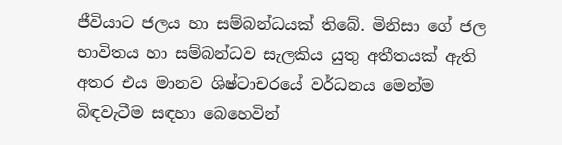ජීවියාට ජලය හා සම්බන්ධයක්‌ තිබේ. මිනිසා ගේ ජල භාවිතය හා සම්බන්ධව සැලකිය යුතු අතීතයක්‌ ඇති අතර එය මානව ශිෂ්ටාචරයේ වර්ධනය මෙන්ම බිඳවැටීම සඳහා බෙහෙවින්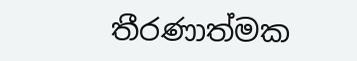තීරණාත්මක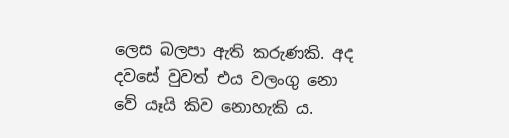ලෙස බලපා ඇති කරුණකි. අද දවසේ වුවත් එය වලංගු නො වේ යෑයි කිව නොහැකි ය.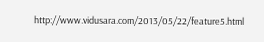http://www.vidusara.com/2013/05/22/feature5.html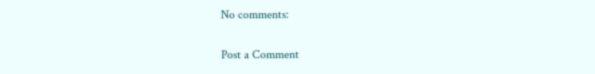No comments:

Post a Comment